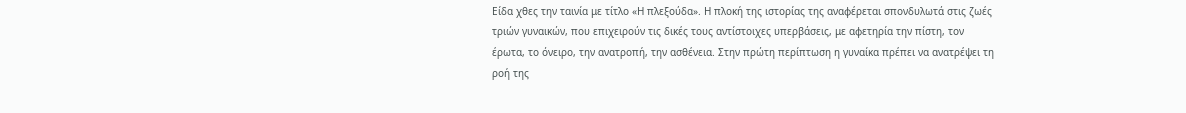Είδα χθες την ταινία με τίτλο «Η πλεξούδα». Η πλοκή της ιστορίας της αναφέρεται σπονδυλωτά στις ζωές τριών γυναικών, που επιχειρούν τις δικές τους αντίστοιχες υπερβάσεις, με αφετηρία την πίστη, τον έρωτα, το όνειρο, την ανατροπή, την ασθένεια. Στην πρώτη περίπτωση η γυναίκα πρέπει να ανατρέψει τη ροή της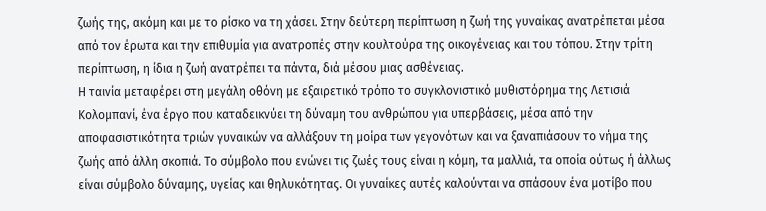ζωής της, ακόμη και με το ρίσκο να τη χάσει. Στην δεύτερη περίπτωση η ζωή της γυναίκας ανατρέπεται μέσα από τον έρωτα και την επιθυμία για ανατροπές στην κουλτούρα της οικογένειας και του τόπου. Στην τρίτη περίπτωση, η ίδια η ζωή ανατρέπει τα πάντα, διά μέσου μιας ασθένειας.
Η ταινία μεταφέρει στη μεγάλη οθόνη με εξαιρετικό τρόπο το συγκλονιστικό μυθιστόρημα της Λετισιά Κολομπανί, ένα έργο που καταδεικνύει τη δύναμη του ανθρώπου για υπερβάσεις, μέσα από την αποφασιστικότητα τριών γυναικών να αλλάξουν τη μοίρα των γεγονότων και να ξαναπιάσουν το νήμα της ζωής από άλλη σκοπιά. Το σύμβολο που ενώνει τις ζωές τους είναι η κόμη, τα μαλλιά, τα οποία ούτως ή άλλως είναι σύμβολο δύναμης, υγείας και θηλυκότητας. Οι γυναίκες αυτές καλούνται να σπάσουν ένα μοτίβο που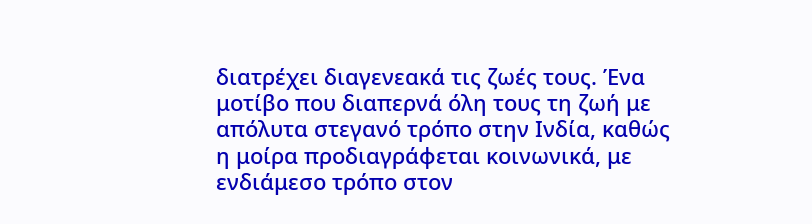διατρέχει διαγενεακά τις ζωές τους. Ένα μοτίβο που διαπερνά όλη τους τη ζωή με απόλυτα στεγανό τρόπο στην Ινδία, καθώς η μοίρα προδιαγράφεται κοινωνικά, με ενδιάμεσο τρόπο στον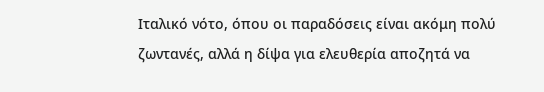Ιταλικό νότο, όπου οι παραδόσεις είναι ακόμη πολύ ζωντανές, αλλά η δίψα για ελευθερία αποζητά να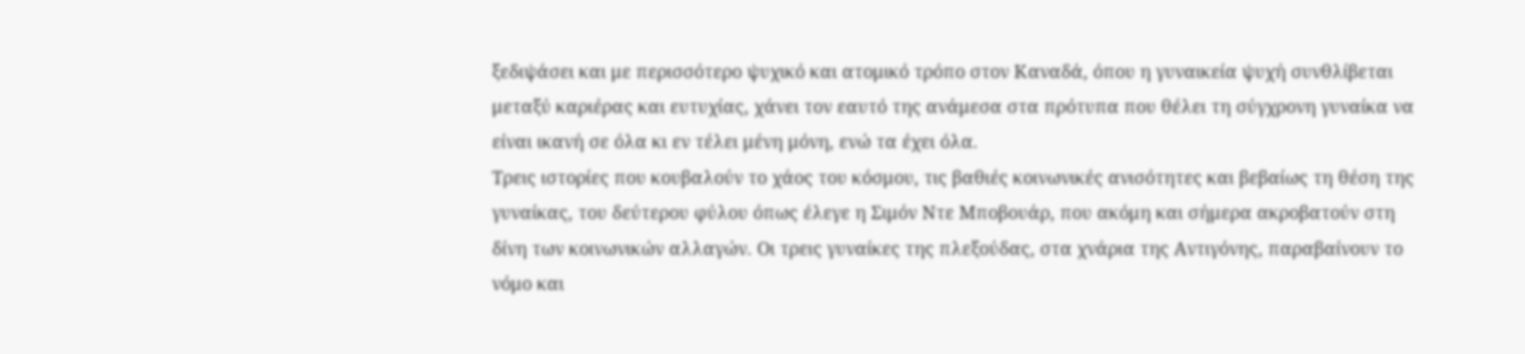ξεδιψάσει και με περισσότερο ψυχικό και ατομικό τρόπο στον Καναδά, όπου η γυναικεία ψυχή συνθλίβεται μεταξύ καριέρας και ευτυχίας, χάνει τον εαυτό της ανάμεσα στα πρότυπα που θέλει τη σύγχρονη γυναίκα να είναι ικανή σε όλα κι εν τέλει μένη μόνη, ενώ τα έχει όλα.
Τρεις ιστορίες που κουβαλούν το χάος του κόσμου, τις βαθιές κοινωνικές ανισότητες και βεβαίως τη θέση της γυναίκας, του δεύτερου φύλου όπως έλεγε η Σιμόν Ντε Μποβουάρ, που ακόμη και σήμερα ακροβατούν στη δίνη των κοινωνικών αλλαγών. Οι τρεις γυναίκες της πλεξούδας, στα χνάρια της Αντιγόνης, παραβαίνουν το νόμο και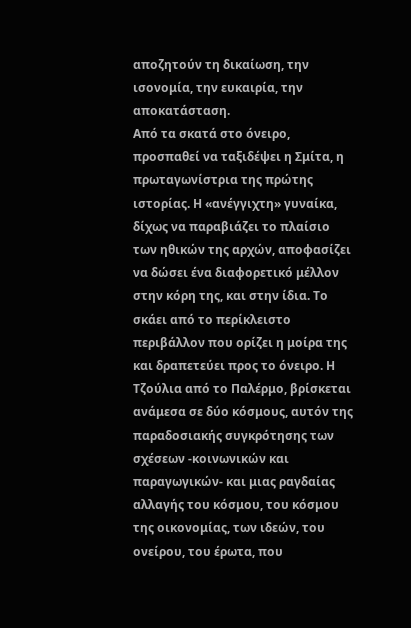αποζητούν τη δικαίωση, την ισονομία, την ευκαιρία, την αποκατάσταση.
Από τα σκατά στο όνειρο, προσπαθεί να ταξιδέψει η Σμίτα, η πρωταγωνίστρια της πρώτης ιστορίας. Η «ανέγγιχτη» γυναίκα, δίχως να παραβιάζει το πλαίσιο των ηθικών της αρχών, αποφασίζει να δώσει ένα διαφορετικό μέλλον στην κόρη της, και στην ίδια. Το σκάει από το περίκλειστο περιβάλλον που ορίζει η μοίρα της και δραπετεύει προς το όνειρο. Η Τζούλια από το Παλέρμο, βρίσκεται ανάμεσα σε δύο κόσμους, αυτόν της παραδοσιακής συγκρότησης των σχέσεων -κοινωνικών και παραγωγικών- και μιας ραγδαίας αλλαγής του κόσμου, του κόσμου της οικονομίας, των ιδεών, του ονείρου, του έρωτα, που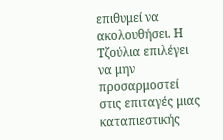επιθυμεί να ακολουθήσει. Η Τζούλια επιλέγει να μην προσαρμοστεί στις επιταγές μιας καταπιεστικής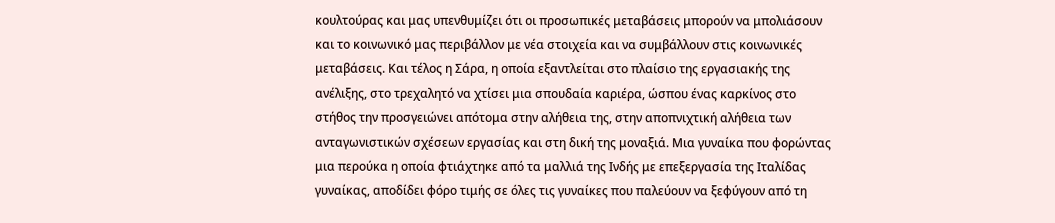κουλτούρας και μας υπενθυμίζει ότι οι προσωπικές μεταβάσεις μπορούν να μπολιάσουν και το κοινωνικό μας περιβάλλον με νέα στοιχεία και να συμβάλλουν στις κοινωνικές μεταβάσεις. Και τέλος η Σάρα, η οποία εξαντλείται στο πλαίσιο της εργασιακής της ανέλιξης, στο τρεχαλητό να χτίσει μια σπουδαία καριέρα, ώσπου ένας καρκίνος στο στήθος την προσγειώνει απότομα στην αλήθεια της, στην αποπνιχτική αλήθεια των ανταγωνιστικών σχέσεων εργασίας και στη δική της μοναξιά. Μια γυναίκα που φορώντας μια περούκα η οποία φτιάχτηκε από τα μαλλιά της Ινδής με επεξεργασία της Ιταλίδας γυναίκας, αποδίδει φόρο τιμής σε όλες τις γυναίκες που παλεύουν να ξεφύγουν από τη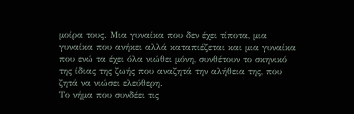μοίρα τους. Μια γυναίκα που δεν έχει τίποτα, μια γυναίκα που ανήκει αλλά καταπιέζεται και μια γυναίκα που ενώ τα έχει όλα νιώθει μόνη, συνθέτουν το σκηνικό της ίδιας της ζωής που αναζητά την αλήθεια της, που ζητά να νιώσει ελεύθερη.
Το νήμα που συνδέει τις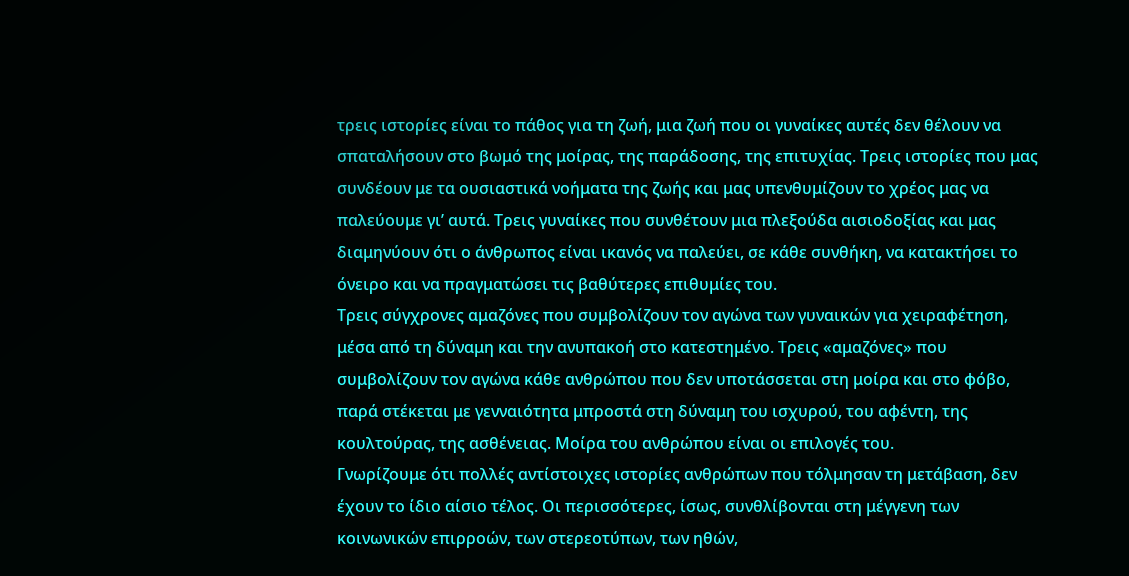τρεις ιστορίες είναι το πάθος για τη ζωή, μια ζωή που οι γυναίκες αυτές δεν θέλουν να σπαταλήσουν στο βωμό της μοίρας, της παράδοσης, της επιτυχίας. Τρεις ιστορίες που μας συνδέουν με τα ουσιαστικά νοήματα της ζωής και μας υπενθυμίζουν το χρέος μας να παλεύουμε γι’ αυτά. Τρεις γυναίκες που συνθέτουν μια πλεξούδα αισιοδοξίας και μας διαμηνύουν ότι ο άνθρωπος είναι ικανός να παλεύει, σε κάθε συνθήκη, να κατακτήσει το όνειρο και να πραγματώσει τις βαθύτερες επιθυμίες του.
Τρεις σύγχρονες αμαζόνες που συμβολίζουν τον αγώνα των γυναικών για χειραφέτηση, μέσα από τη δύναμη και την ανυπακοή στο κατεστημένο. Τρεις «αμαζόνες» που συμβολίζουν τον αγώνα κάθε ανθρώπου που δεν υποτάσσεται στη μοίρα και στο φόβο, παρά στέκεται με γενναιότητα μπροστά στη δύναμη του ισχυρού, του αφέντη, της κουλτούρας, της ασθένειας. Μοίρα του ανθρώπου είναι οι επιλογές του.
Γνωρίζουμε ότι πολλές αντίστοιχες ιστορίες ανθρώπων που τόλμησαν τη μετάβαση, δεν έχουν το ίδιο αίσιο τέλος. Οι περισσότερες, ίσως, συνθλίβονται στη μέγγενη των κοινωνικών επιρροών, των στερεοτύπων, των ηθών,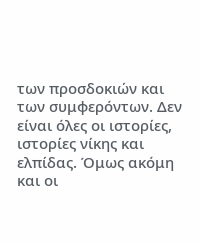των προσδοκιών και των συμφερόντων. Δεν είναι όλες οι ιστορίες, ιστορίες νίκης και ελπίδας. Όμως ακόμη και οι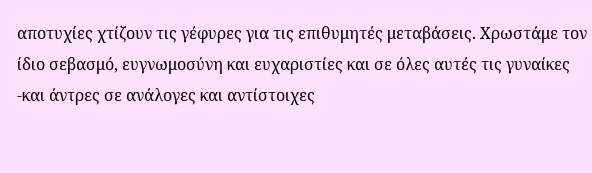αποτυχίες χτίζουν τις γέφυρες για τις επιθυμητές μεταβάσεις. Χρωστάμε τον ίδιο σεβασμό, ευγνωμοσύνη και ευχαριστίες και σε όλες αυτές τις γυναίκες -και άντρες σε ανάλογες και αντίστοιχες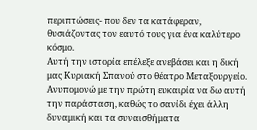περιπτώσεις- που δεν τα κατάφεραν, θυσιάζοντας τον εαυτό τους για ένα καλύτερο κόσμο.
Αυτή την ιστορία επέλεξε ανεβάσει και η δική μας Κυριακή Σπανού στο θέατρο Μεταξουργείο. Ανυπομονώ με την πρώτη ευκαιρία να δω αυτή την παράσταση, καθώς το σανίδι έχει άλλη δυναμική και τα συναισθήματα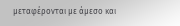μεταφέρονται με άμεσο και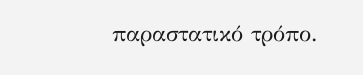παραστατικό τρόπο.